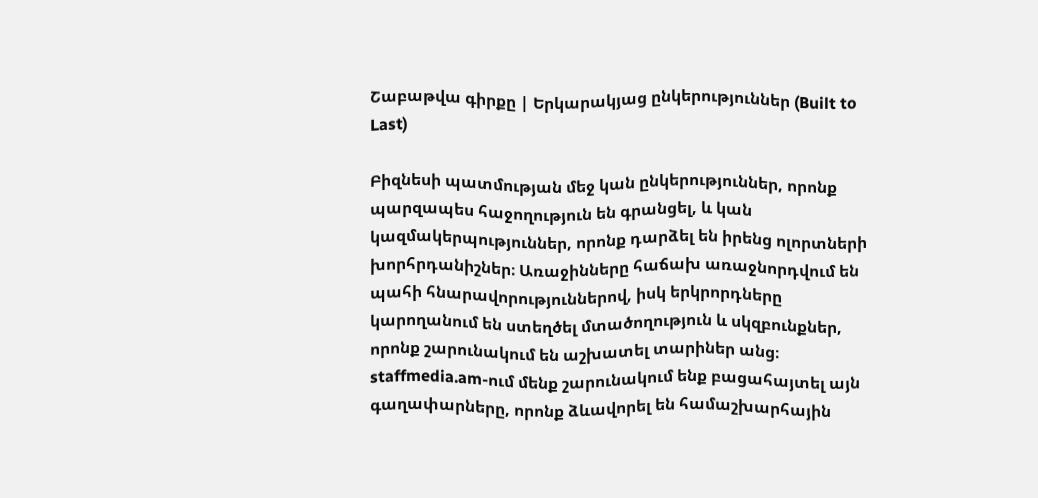Շաբաթվա գիրքը | Երկարակյաց ընկերություններ (Built to Last)

Բիզնեսի պատմության մեջ կան ընկերություններ, որոնք պարզապես հաջողություն են գրանցել, և կան կազմակերպություններ, որոնք դարձել են իրենց ոլորտների խորհրդանիշներ։ Առաջինները հաճախ առաջնորդվում են պահի հնարավորություններով, իսկ երկրորդները կարողանում են ստեղծել մտածողություն և սկզբունքներ, որոնք շարունակում են աշխատել տարիներ անց։
staffmedia.am-ում մենք շարունակում ենք բացահայտել այն գաղափարները, որոնք ձևավորել են համաշխարհային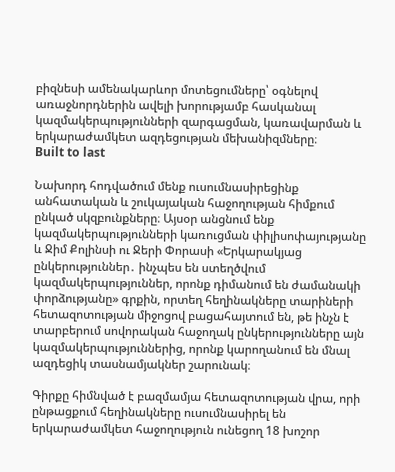բիզնեսի ամենակարևոր մոտեցումները՝ օգնելով առաջնորդներին ավելի խորությամբ հասկանալ կազմակերպությունների զարգացման, կառավարման և երկարաժամկետ ազդեցության մեխանիզմները։
Built to last

Նախորդ հոդվածում մենք ուսումնասիրեցինք անհատական և շուկայական հաջողության հիմքում ընկած սկզբունքները։ Այսօր անցնում ենք կազմակերպությունների կառուցման փիլիսոփայությանը և Ջիմ Քոլինսի ու Ջերի Փորասի «Երկարակյաց ընկերություններ․ ինչպես են ստեղծվում կազմակերպություններ, որոնք դիմանում են ժամանակի փորձությանը» գրքին, որտեղ հեղինակները տարիների հետազոտության միջոցով բացահայտում են, թե ինչն է տարբերում սովորական հաջողակ ընկերությունները այն կազմակերպություններից, որոնք կարողանում են մնալ ազդեցիկ տասնամյակներ շարունակ։

Գիրքը հիմնված է բազմամյա հետազոտության վրա, որի ընթացքում հեղինակները ուսումնասիրել են երկարաժամկետ հաջողություն ունեցող 18 խոշոր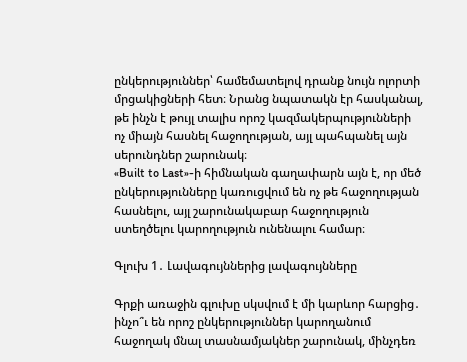ընկերություններ՝ համեմատելով դրանք նույն ոլորտի մրցակիցների հետ։ Նրանց նպատակն էր հասկանալ, թե ինչն է թույլ տալիս որոշ կազմակերպությունների ոչ միայն հասնել հաջողության, այլ պահպանել այն սերունդներ շարունակ։
«Built to Last»-ի հիմնական գաղափարն այն է, որ մեծ ընկերությունները կառուցվում են ոչ թե հաջողության հասնելու, այլ շարունակաբար հաջողություն ստեղծելու կարողություն ունենալու համար։

Գլուխ 1․ Լավագույններից լավագույնները

Գրքի առաջին գլուխը սկսվում է մի կարևոր հարցից․ ինչո՞ւ են որոշ ընկերություններ կարողանում հաջողակ մնալ տասնամյակներ շարունակ, մինչդեռ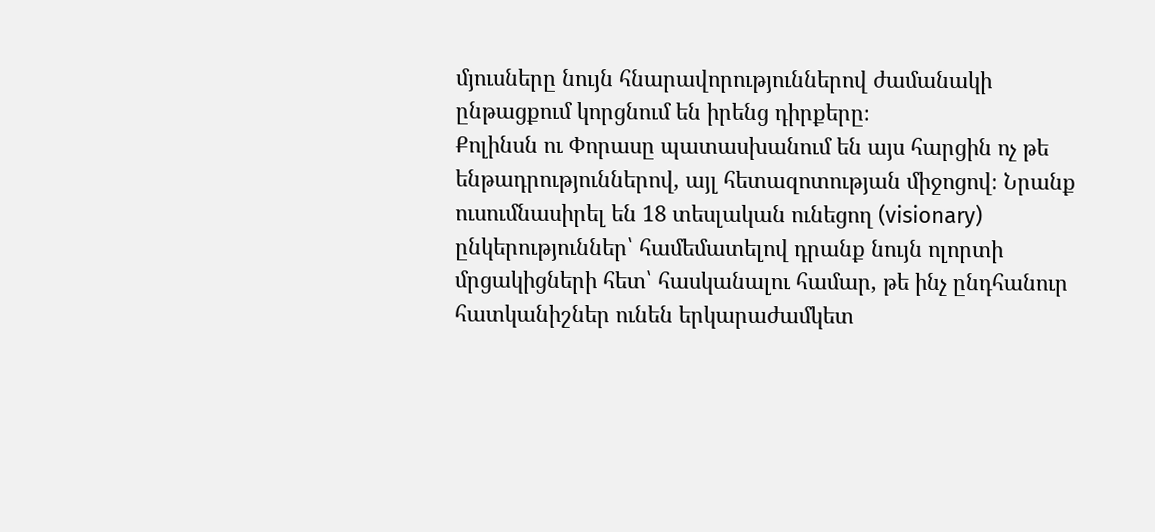մյուսները նույն հնարավորություններով ժամանակի ընթացքում կորցնում են իրենց դիրքերը։
Քոլինսն ու Փորասը պատասխանում են այս հարցին ոչ թե ենթադրություններով, այլ հետազոտության միջոցով։ Նրանք ուսումնասիրել են 18 տեսլական ունեցող (visionary) ընկերություններ՝ համեմատելով դրանք նույն ոլորտի մրցակիցների հետ՝ հասկանալու համար, թե ինչ ընդհանուր հատկանիշներ ունեն երկարաժամկետ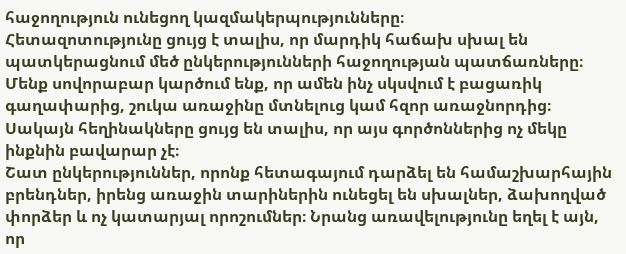հաջողություն ունեցող կազմակերպությունները։
Հետազոտությունը ցույց է տալիս, որ մարդիկ հաճախ սխալ են պատկերացնում մեծ ընկերությունների հաջողության պատճառները։ Մենք սովորաբար կարծում ենք, որ ամեն ինչ սկսվում է բացառիկ գաղափարից, շուկա առաջինը մտնելուց կամ հզոր առաջնորդից։
Սակայն հեղինակները ցույց են տալիս, որ այս գործոններից ոչ մեկը ինքնին բավարար չէ։
Շատ ընկերություններ, որոնք հետագայում դարձել են համաշխարհային բրենդներ, իրենց առաջին տարիներին ունեցել են սխալներ, ձախողված փորձեր և ոչ կատարյալ որոշումներ։ Նրանց առավելությունը եղել է այն, որ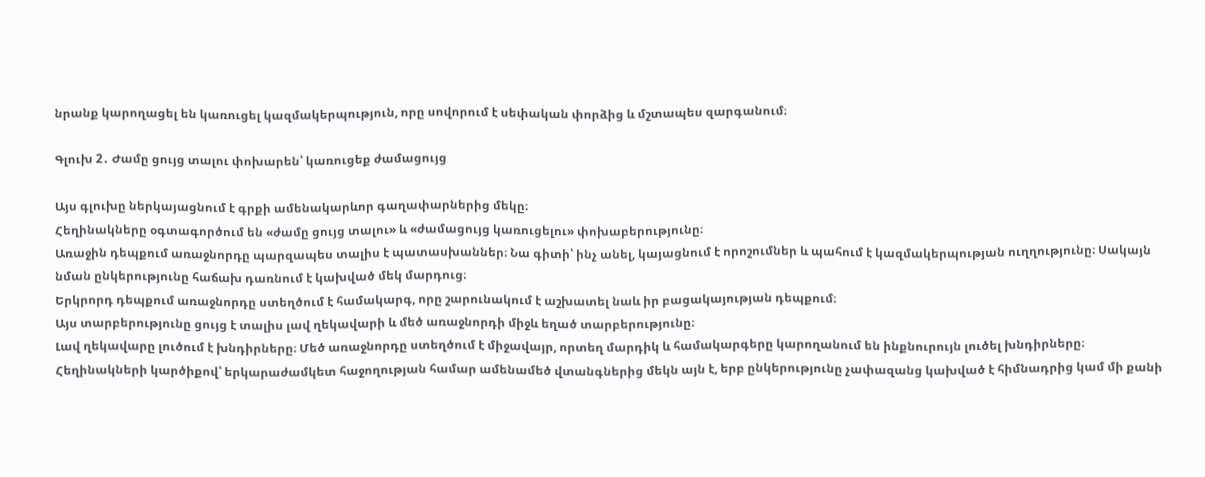նրանք կարողացել են կառուցել կազմակերպություն, որը սովորում է սեփական փորձից և մշտապես զարգանում։

Գլուխ 2․ Ժամը ցույց տալու փոխարեն՝ կառուցեք ժամացույց

Այս գլուխը ներկայացնում է գրքի ամենակարևոր գաղափարներից մեկը։
Հեղինակները օգտագործում են «ժամը ցույց տալու» և «ժամացույց կառուցելու» փոխաբերությունը։
Առաջին դեպքում առաջնորդը պարզապես տալիս է պատասխաններ։ Նա գիտի՝ ինչ անել, կայացնում է որոշումներ և պահում է կազմակերպության ուղղությունը։ Սակայն նման ընկերությունը հաճախ դառնում է կախված մեկ մարդուց։
Երկրորդ դեպքում առաջնորդը ստեղծում է համակարգ, որը շարունակում է աշխատել նաև իր բացակայության դեպքում։
Այս տարբերությունը ցույց է տալիս լավ ղեկավարի և մեծ առաջնորդի միջև եղած տարբերությունը։
Լավ ղեկավարը լուծում է խնդիրները։ Մեծ առաջնորդը ստեղծում է միջավայր, որտեղ մարդիկ և համակարգերը կարողանում են ինքնուրույն լուծել խնդիրները։
Հեղինակների կարծիքով՝ երկարաժամկետ հաջողության համար ամենամեծ վտանգներից մեկն այն է, երբ ընկերությունը չափազանց կախված է հիմնադրից կամ մի քանի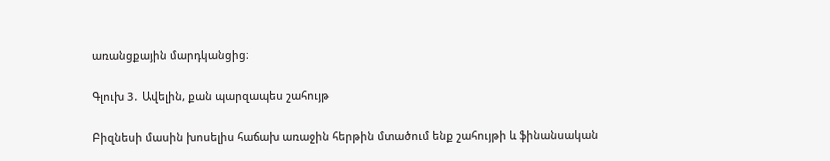առանցքային մարդկանցից։

Գլուխ 3․ Ավելին, քան պարզապես շահույթ

Բիզնեսի մասին խոսելիս հաճախ առաջին հերթին մտածում ենք շահույթի և ֆինանսական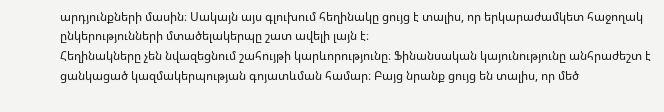արդյունքների մասին։ Սակայն այս գլուխում հեղինակը ցույց է տալիս, որ երկարաժամկետ հաջողակ ընկերությունների մտածելակերպը շատ ավելի լայն է։
Հեղինակները չեն նվազեցնում շահույթի կարևորությունը։ Ֆինանսական կայունությունը անհրաժեշտ է ցանկացած կազմակերպության գոյատևման համար։ Բայց նրանք ցույց են տալիս, որ մեծ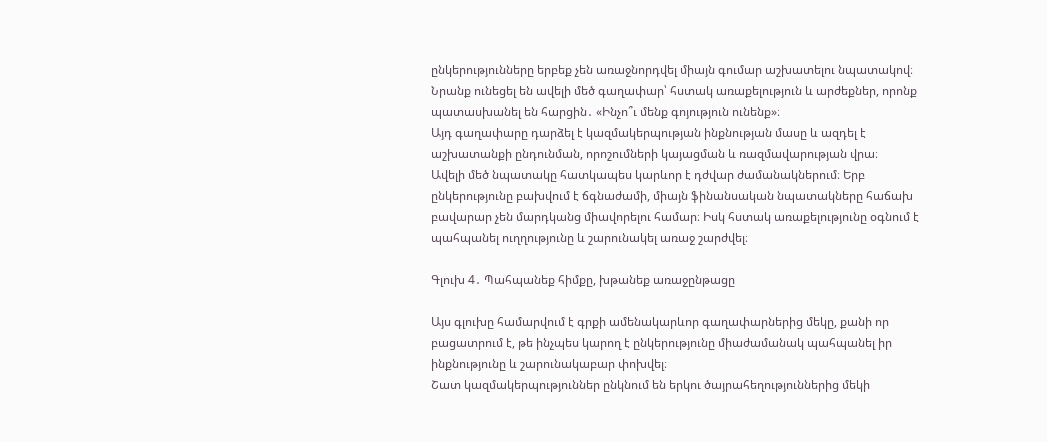ընկերությունները երբեք չեն առաջնորդվել միայն գումար աշխատելու նպատակով։
Նրանք ունեցել են ավելի մեծ գաղափար՝ հստակ առաքելություն և արժեքներ, որոնք պատասխանել են հարցին․ «Ինչո՞ւ մենք գոյություն ունենք»։
Այդ գաղափարը դարձել է կազմակերպության ինքնության մասը և ազդել է աշխատանքի ընդունման, որոշումների կայացման և ռազմավարության վրա։
Ավելի մեծ նպատակը հատկապես կարևոր է դժվար ժամանակներում։ Երբ ընկերությունը բախվում է ճգնաժամի, միայն ֆինանսական նպատակները հաճախ բավարար չեն մարդկանց միավորելու համար։ Իսկ հստակ առաքելությունը օգնում է պահպանել ուղղությունը և շարունակել առաջ շարժվել։

Գլուխ 4․ Պահպանեք հիմքը, խթանեք առաջընթացը

Այս գլուխը համարվում է գրքի ամենակարևոր գաղափարներից մեկը, քանի որ բացատրում է, թե ինչպես կարող է ընկերությունը միաժամանակ պահպանել իր ինքնությունը և շարունակաբար փոխվել։
Շատ կազմակերպություններ ընկնում են երկու ծայրահեղություններից մեկի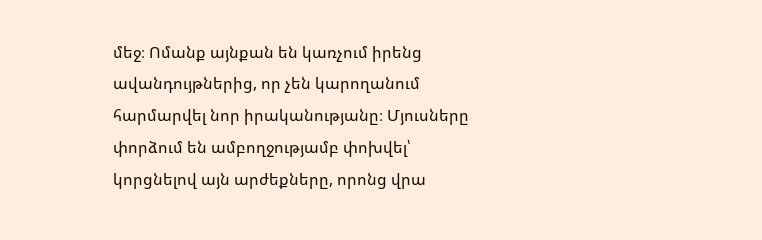մեջ։ Ոմանք այնքան են կառչում իրենց ավանդույթներից, որ չեն կարողանում հարմարվել նոր իրականությանը։ Մյուսները փորձում են ամբողջությամբ փոխվել՝ կորցնելով այն արժեքները, որոնց վրա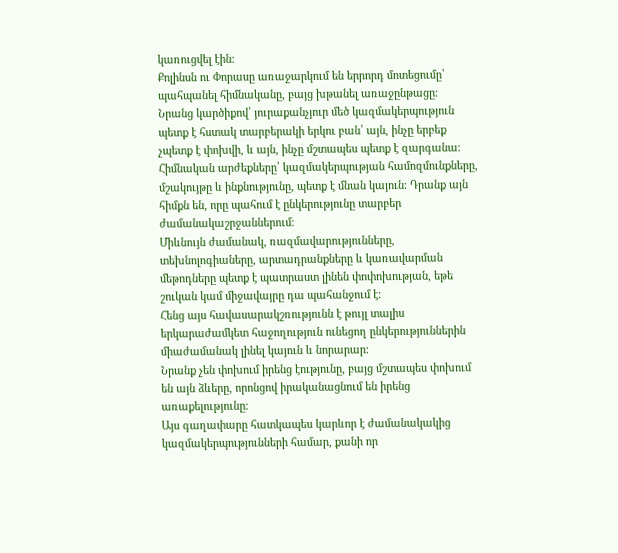կառուցվել էին։
Քոլինսն ու Փորասը առաջարկում են երրորդ մոտեցումը՝ պահպանել հիմնականը, բայց խթանել առաջընթացը։
Նրանց կարծիքով՝ յուրաքանչյուր մեծ կազմակերպություն պետք է հստակ տարբերակի երկու բան՝ այն, ինչը երբեք չպետք է փոխվի, և այն, ինչը մշտապես պետք է զարգանա։
Հիմնական արժեքները՝ կազմակերպության համոզմունքները, մշակույթը և ինքնությունը, պետք է մնան կայուն։ Դրանք այն հիմքն են, որը պահում է ընկերությունը տարբեր ժամանակաշրջաններում։
Միևնույն ժամանակ, ռազմավարությունները, տեխնոլոգիաները, արտադրանքները և կառավարման մեթոդները պետք է պատրաստ լինեն փոփոխության, եթե շուկան կամ միջավայրը դա պահանջում է։
Հենց այս հավասարակշռությունն է թույլ տալիս երկարաժամկետ հաջողություն ունեցող ընկերություններին միաժամանակ լինել կայուն և նորարար։
Նրանք չեն փոխում իրենց էությունը, բայց մշտապես փոխում են այն ձևերը, որոնցով իրականացնում են իրենց առաքելությունը։
Այս գաղափարը հատկապես կարևոր է ժամանակակից կազմակերպությունների համար, քանի որ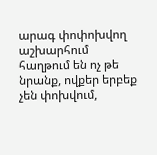արագ փոփոխվող աշխարհում հաղթում են ոչ թե նրանք, ովքեր երբեք չեն փոխվում,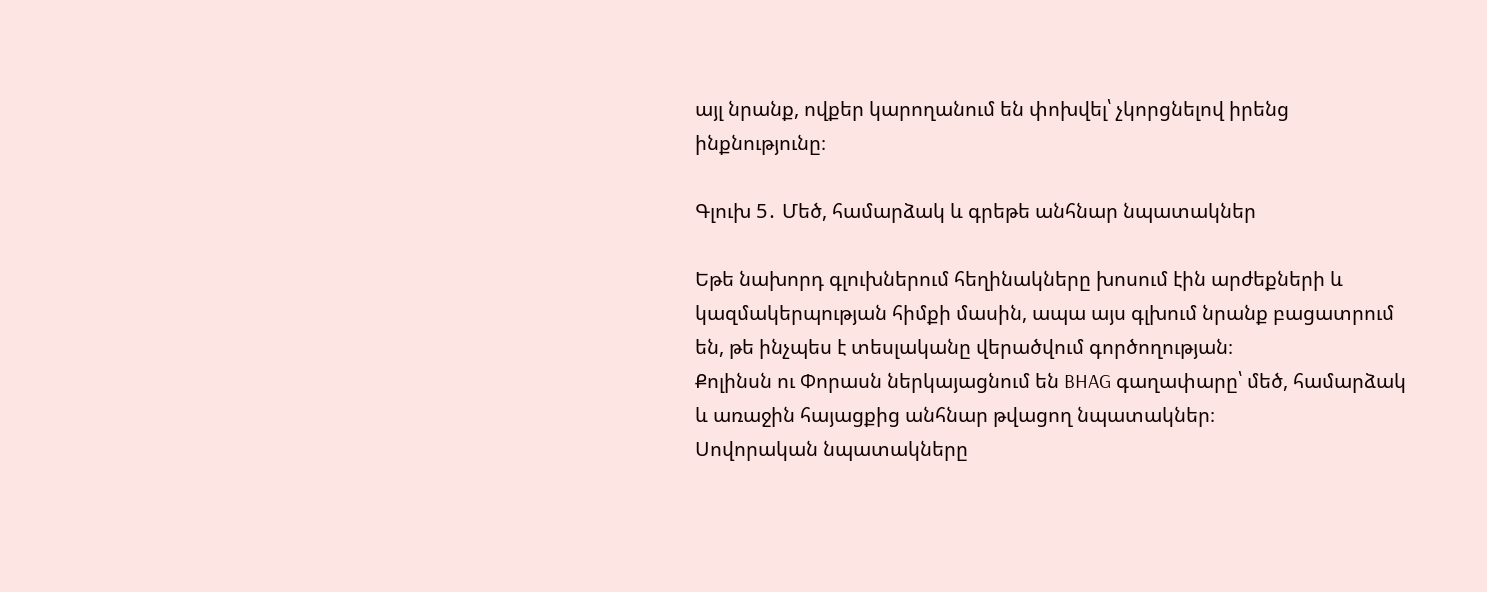այլ նրանք, ովքեր կարողանում են փոխվել՝ չկորցնելով իրենց ինքնությունը։

Գլուխ 5․ Մեծ, համարձակ և գրեթե անհնար նպատակներ

Եթե նախորդ գլուխներում հեղինակները խոսում էին արժեքների և կազմակերպության հիմքի մասին, ապա այս գլխում նրանք բացատրում են, թե ինչպես է տեսլականը վերածվում գործողության։
Քոլինսն ու Փորասն ներկայացնում են BHAG գաղափարը՝ մեծ, համարձակ և առաջին հայացքից անհնար թվացող նպատակներ։
Սովորական նպատակները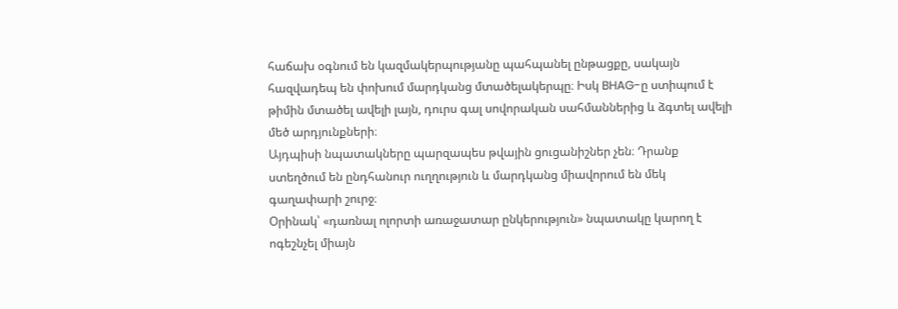հաճախ օգնում են կազմակերպությանը պահպանել ընթացքը, սակայն հազվադեպ են փոխում մարդկանց մտածելակերպը։ Իսկ BHAG-ը ստիպում է թիմին մտածել ավելի լայն, դուրս գալ սովորական սահմաններից և ձգտել ավելի մեծ արդյունքների։
Այդպիսի նպատակները պարզապես թվային ցուցանիշներ չեն։ Դրանք ստեղծում են ընդհանուր ուղղություն և մարդկանց միավորում են մեկ գաղափարի շուրջ։
Օրինակ՝ «դառնալ ոլորտի առաջատար ընկերություն» նպատակը կարող է ոգեշնչել միայն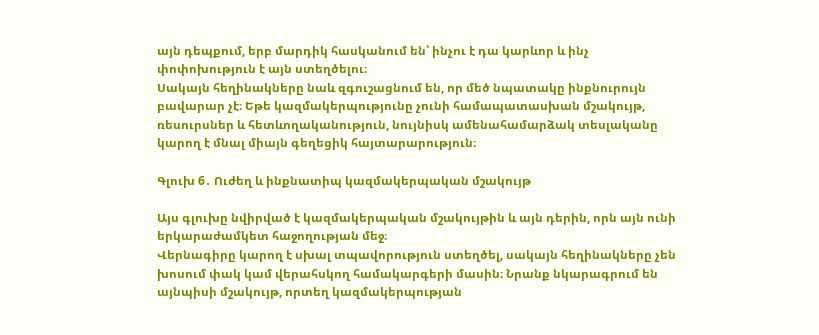այն դեպքում, երբ մարդիկ հասկանում են՝ ինչու է դա կարևոր և ինչ փոփոխություն է այն ստեղծելու։
Սակայն հեղինակները նաև զգուշացնում են, որ մեծ նպատակը ինքնուրույն բավարար չէ։ Եթե կազմակերպությունը չունի համապատասխան մշակույթ, ռեսուրսներ և հետևողականություն, նույնիսկ ամենահամարձակ տեսլականը կարող է մնալ միայն գեղեցիկ հայտարարություն։

Գլուխ 6․ Ուժեղ և ինքնատիպ կազմակերպական մշակույթ

Այս գլուխը նվիրված է կազմակերպական մշակույթին և այն դերին, որն այն ունի երկարաժամկետ հաջողության մեջ։
Վերնագիրը կարող է սխալ տպավորություն ստեղծել, սակայն հեղինակները չեն խոսում փակ կամ վերահսկող համակարգերի մասին։ Նրանք նկարագրում են այնպիսի մշակույթ, որտեղ կազմակերպության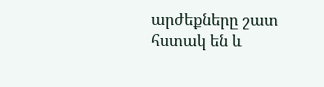արժեքները շատ հստակ են և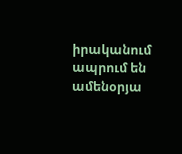իրականում ապրում են ամենօրյա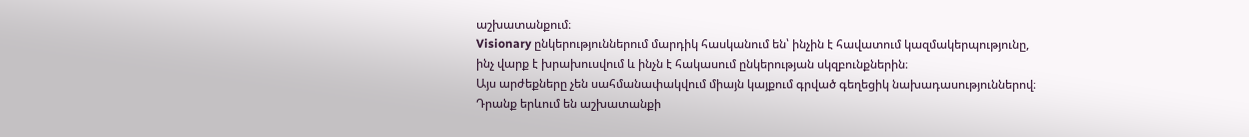աշխատանքում։
Visionary ընկերություններում մարդիկ հասկանում են՝ ինչին է հավատում կազմակերպությունը, ինչ վարք է խրախուսվում և ինչն է հակասում ընկերության սկզբունքներին։
Այս արժեքները չեն սահմանափակվում միայն կայքում գրված գեղեցիկ նախադասություններով։ Դրանք երևում են աշխատանքի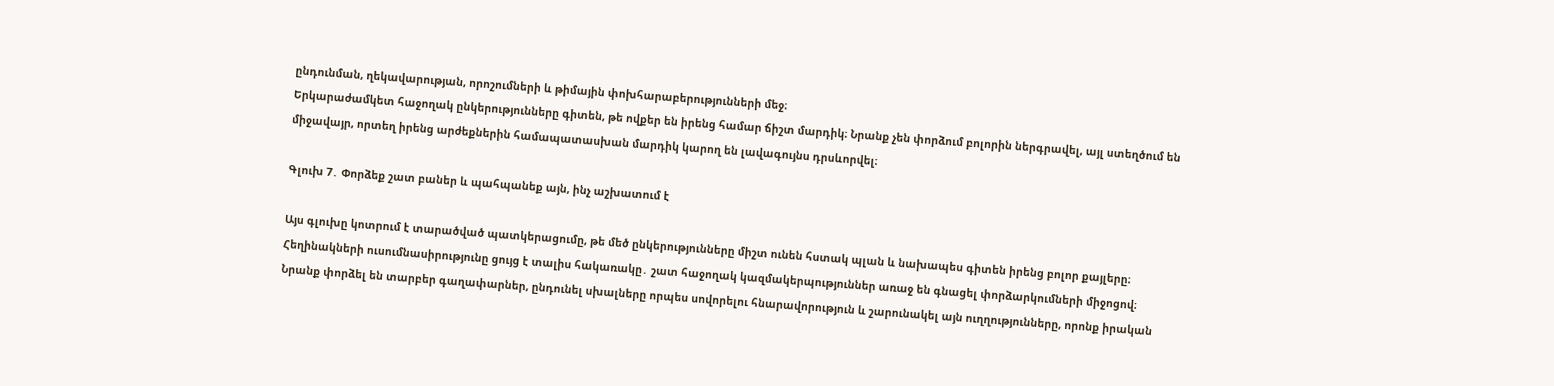ընդունման, ղեկավարության, որոշումների և թիմային փոխհարաբերությունների մեջ։
Երկարաժամկետ հաջողակ ընկերությունները գիտեն, թե ովքեր են իրենց համար ճիշտ մարդիկ։ Նրանք չեն փորձում բոլորին ներգրավել, այլ ստեղծում են միջավայր, որտեղ իրենց արժեքներին համապատասխան մարդիկ կարող են լավագույնս դրսևորվել։

Գլուխ 7․ Փորձեք շատ բաներ և պահպանեք այն, ինչ աշխատում է

Այս գլուխը կոտրում է տարածված պատկերացումը, թե մեծ ընկերությունները միշտ ունեն հստակ պլան և նախապես գիտեն իրենց բոլոր քայլերը։
Հեղինակների ուսումնասիրությունը ցույց է տալիս հակառակը․ շատ հաջողակ կազմակերպություններ առաջ են գնացել փորձարկումների միջոցով։
Նրանք փորձել են տարբեր գաղափարներ, ընդունել սխալները որպես սովորելու հնարավորություն և շարունակել այն ուղղությունները, որոնք իրական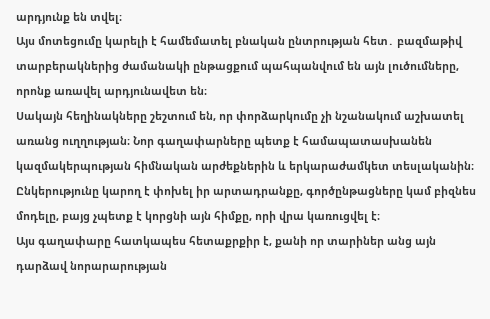արդյունք են տվել։
Այս մոտեցումը կարելի է համեմատել բնական ընտրության հետ․ բազմաթիվ տարբերակներից ժամանակի ընթացքում պահպանվում են այն լուծումները, որոնք առավել արդյունավետ են։
Սակայն հեղինակները շեշտում են, որ փորձարկումը չի նշանակում աշխատել առանց ուղղության։ Նոր գաղափարները պետք է համապատասխանեն կազմակերպության հիմնական արժեքներին և երկարաժամկետ տեսլականին։
Ընկերությունը կարող է փոխել իր արտադրանքը, գործընթացները կամ բիզնես մոդելը, բայց չպետք է կորցնի այն հիմքը, որի վրա կառուցվել է։
Այս գաղափարը հատկապես հետաքրքիր է, քանի որ տարիներ անց այն դարձավ նորարարության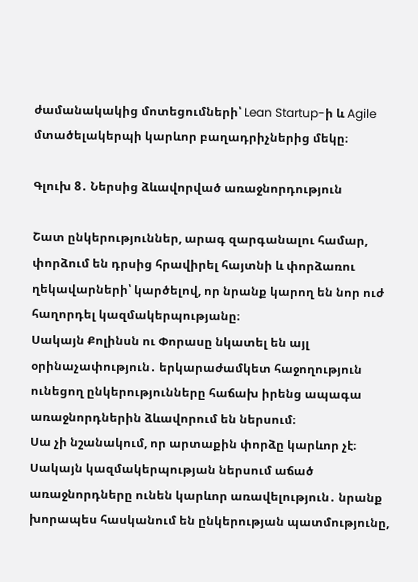ժամանակակից մոտեցումների՝ Lean Startup-ի և Agile մտածելակերպի կարևոր բաղադրիչներից մեկը։

Գլուխ 8․ Ներսից ձևավորված առաջնորդություն

Շատ ընկերություններ, արագ զարգանալու համար, փորձում են դրսից հրավիրել հայտնի և փորձառու ղեկավարների՝ կարծելով, որ նրանք կարող են նոր ուժ հաղորդել կազմակերպությանը։
Սակայն Քոլինսն ու Փորասը նկատել են այլ օրինաչափություն․ երկարաժամկետ հաջողություն ունեցող ընկերությունները հաճախ իրենց ապագա առաջնորդներին ձևավորում են ներսում։
Սա չի նշանակում, որ արտաքին փորձը կարևոր չէ։ Սակայն կազմակերպության ներսում աճած առաջնորդները ունեն կարևոր առավելություն․ նրանք խորապես հասկանում են ընկերության պատմությունը,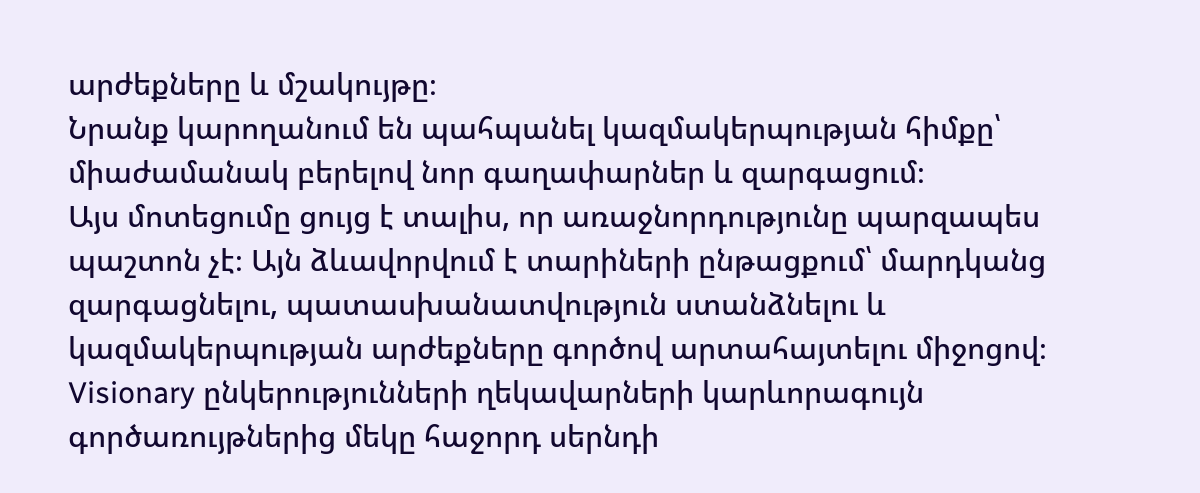արժեքները և մշակույթը։
Նրանք կարողանում են պահպանել կազմակերպության հիմքը՝ միաժամանակ բերելով նոր գաղափարներ և զարգացում։
Այս մոտեցումը ցույց է տալիս, որ առաջնորդությունը պարզապես պաշտոն չէ։ Այն ձևավորվում է տարիների ընթացքում՝ մարդկանց զարգացնելու, պատասխանատվություն ստանձնելու և կազմակերպության արժեքները գործով արտահայտելու միջոցով։
Visionary ընկերությունների ղեկավարների կարևորագույն գործառույթներից մեկը հաջորդ սերնդի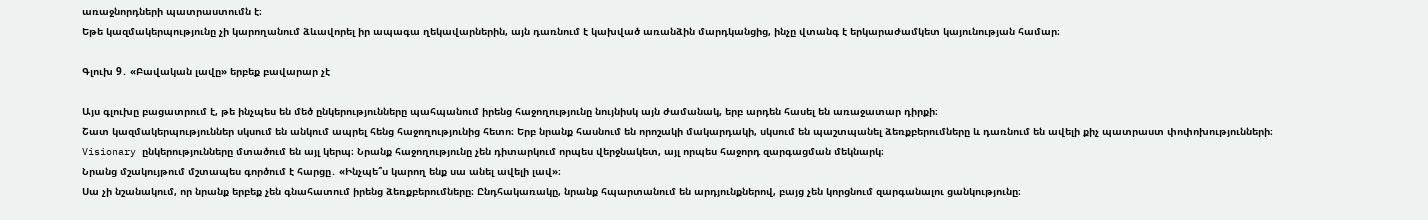առաջնորդների պատրաստումն է։
Եթե կազմակերպությունը չի կարողանում ձևավորել իր ապագա ղեկավարներին, այն դառնում է կախված առանձին մարդկանցից, ինչը վտանգ է երկարաժամկետ կայունության համար։

Գլուխ 9․ «Բավական լավը» երբեք բավարար չէ

Այս գլուխը բացատրում է, թե ինչպես են մեծ ընկերությունները պահպանում իրենց հաջողությունը նույնիսկ այն ժամանակ, երբ արդեն հասել են առաջատար դիրքի։
Շատ կազմակերպություններ սկսում են անկում ապրել հենց հաջողությունից հետո։ Երբ նրանք հասնում են որոշակի մակարդակի, սկսում են պաշտպանել ձեռքբերումները և դառնում են ավելի քիչ պատրաստ փոփոխությունների։
Visionary ընկերությունները մտածում են այլ կերպ։ Նրանք հաջողությունը չեն դիտարկում որպես վերջնակետ, այլ որպես հաջորդ զարգացման մեկնարկ։
Նրանց մշակույթում մշտապես գործում է հարցը․ «Ինչպե՞ս կարող ենք սա անել ավելի լավ»։
Սա չի նշանակում, որ նրանք երբեք չեն գնահատում իրենց ձեռքբերումները։ Ընդհակառակը, նրանք հպարտանում են արդյունքներով, բայց չեն կորցնում զարգանալու ցանկությունը։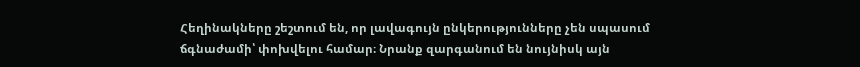Հեղինակները շեշտում են, որ լավագույն ընկերությունները չեն սպասում ճգնաժամի՝ փոխվելու համար։ Նրանք զարգանում են նույնիսկ այն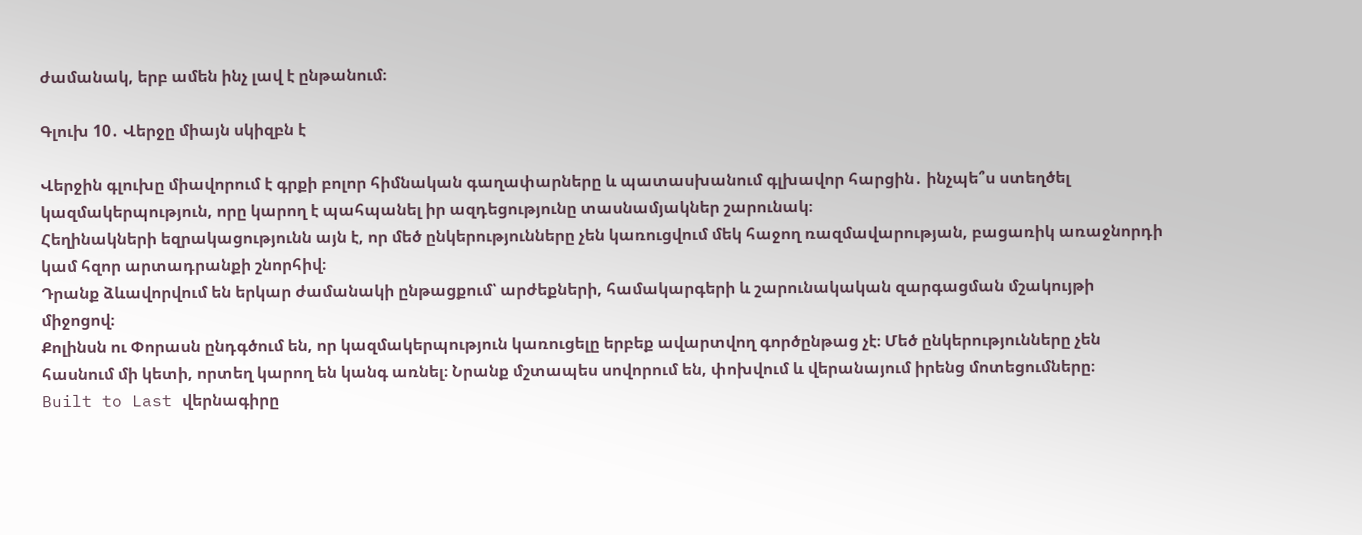ժամանակ, երբ ամեն ինչ լավ է ընթանում։

Գլուխ 10․ Վերջը միայն սկիզբն է

Վերջին գլուխը միավորում է գրքի բոլոր հիմնական գաղափարները և պատասխանում գլխավոր հարցին․ ինչպե՞ս ստեղծել կազմակերպություն, որը կարող է պահպանել իր ազդեցությունը տասնամյակներ շարունակ։
Հեղինակների եզրակացությունն այն է, որ մեծ ընկերությունները չեն կառուցվում մեկ հաջող ռազմավարության, բացառիկ առաջնորդի կամ հզոր արտադրանքի շնորհիվ։
Դրանք ձևավորվում են երկար ժամանակի ընթացքում՝ արժեքների, համակարգերի և շարունակական զարգացման մշակույթի միջոցով։
Քոլինսն ու Փորասն ընդգծում են, որ կազմակերպություն կառուցելը երբեք ավարտվող գործընթաց չէ։ Մեծ ընկերությունները չեն հասնում մի կետի, որտեղ կարող են կանգ առնել։ Նրանք մշտապես սովորում են, փոխվում և վերանայում իրենց մոտեցումները։
Built to Last վերնագիրը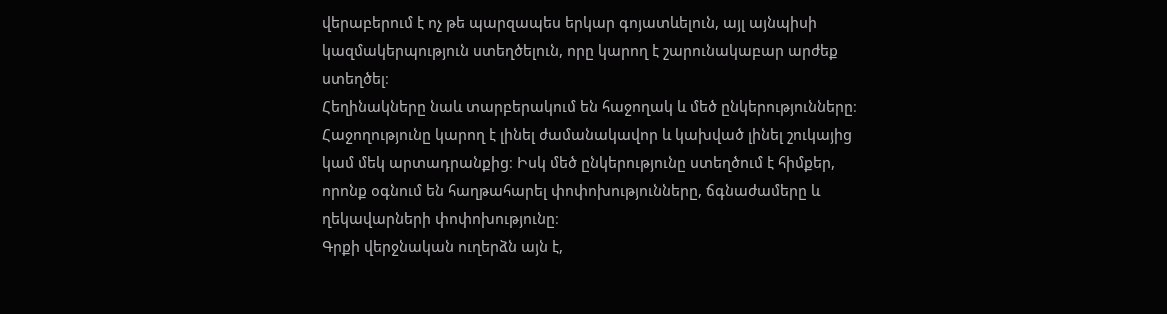վերաբերում է ոչ թե պարզապես երկար գոյատևելուն, այլ այնպիսի կազմակերպություն ստեղծելուն, որը կարող է շարունակաբար արժեք ստեղծել։
Հեղինակները նաև տարբերակում են հաջողակ և մեծ ընկերությունները։ Հաջողությունը կարող է լինել ժամանակավոր և կախված լինել շուկայից կամ մեկ արտադրանքից։ Իսկ մեծ ընկերությունը ստեղծում է հիմքեր, որոնք օգնում են հաղթահարել փոփոխությունները, ճգնաժամերը և ղեկավարների փոփոխությունը։
Գրքի վերջնական ուղերձն այն է,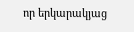որ երկարակյաց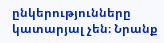ընկերությունները կատարյալ չեն։ Նրանք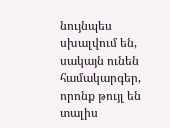նույնպես սխալվում են, սակայն ունեն համակարգեր, որոնք թույլ են տալիս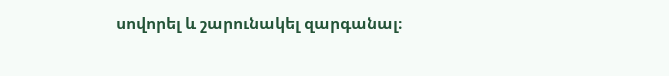սովորել և շարունակել զարգանալ։